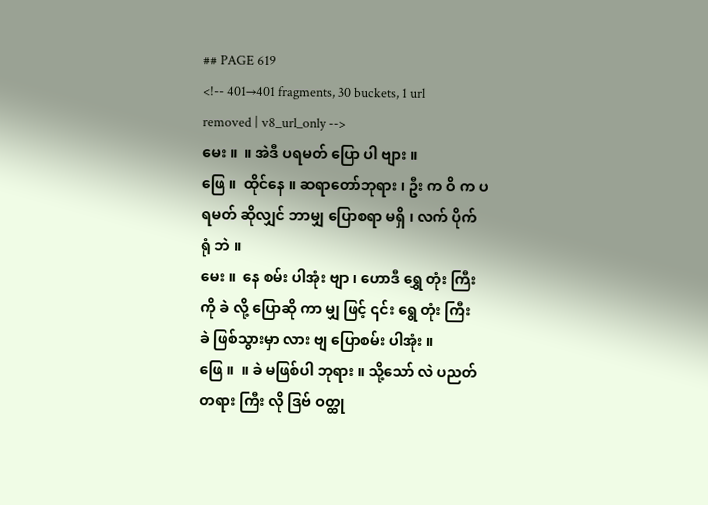## PAGE 619
<!-- 401→401 fragments, 30 buckets, 1 url removed | v8_url_only -->
မေး ။  ။ အဲဒီ ပရမတ် ပြော ပါ ဗျား ။
ဖြေ ။  ထိုင်နေ ။ ဆရာတော်ဘုရား ၊ ဦး က ဝိ က ပရမတ် ဆိုလျှင် ဘာမျှ ပြောစရာ မရှိ ၊ လက် ပိုက်
ရုံ ဘဲ ။
မေး ။  နေ စမ်း ပါအုံး ဗျာ ၊ ဟောဒီ ရွှေ တုံး ကြီးကို ခဲ လို့ ပြောဆို ကာ မျှ ဖြင့် ၎င်း ရွေ တုံး ကြီး
ခဲ ဖြစ်သွားမှာ လား ဗျ ပြောစမ်း ပါအုံး ။
ဖြေ ။  ။ ခဲ မဖြစ်ပါ ဘုရား ။ သို့သော် လဲ ပညတ် တရား ကြီး လို ဒြဗ် ဝတ္ထု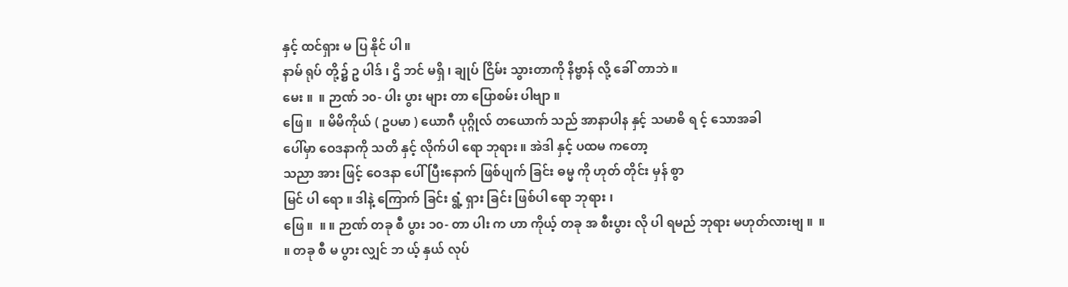နှင့် ထင်ရှား မ ပြ နိုင် ပါ ။
နာမ် ရုပ် တို့၌ ဥ ပါဒ် ၊ ဌိ ဘင် မရှိ ၊ ချုပ် ငြိမ်း သွားတာကို နိဗ္ဗာန် လို့ ခေါ် တာဘဲ ။
မေး ။  ။ ဉာဏ် ၁၀- ပါး ပွား များ တာ ပြောစမ်း ပါဗျာ ။
ဖြေ ။  ။ မိမိကိုယ် ( ဥပမာ ) ယောဂီ ပုဂ္ဂိုလ် တယောက် သည် အာနာပါန နှင့် သမာဓိ ရ င့် သောအခါ
ပေါ်မှာ ဝေဒနာကို သတိ နှင့် လိုက်ပါ ရော ဘုရား ။ အဲဒါ နှင့် ပထမ ကတော့
သညာ အား ဖြင့် ဝေဒနာ ပေါ် ပြီးနောက် ဖြစ်ပျက် ခြင်း ဓမ္မ ကို ဟုတ် တိုင်း မှန် စွာ
မြင် ပါ ရော ။ ဒါနဲ့ ကြောက် ခြင်း ရွံ့ ရှား ခြင်း ဖြစ်ပါ ရော ဘုရား ၊
ဖြေ ။  ။ ။ ဉာဏ် တခု စီ ပွား ၁၀- တာ ပါး က ဟာ ကိုယ့် တခု အ စီးပွား လို ပါ ရမည် ဘုရား မဟုတ်လားဗျ ။  ။
။ တခု စီ မ ပွား လျှင် ဘ ယ့် နှယ် လုပ်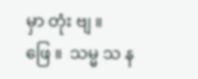မှာ တုံး ဗျ ။
ဖြေ ။  သမ္မ သ န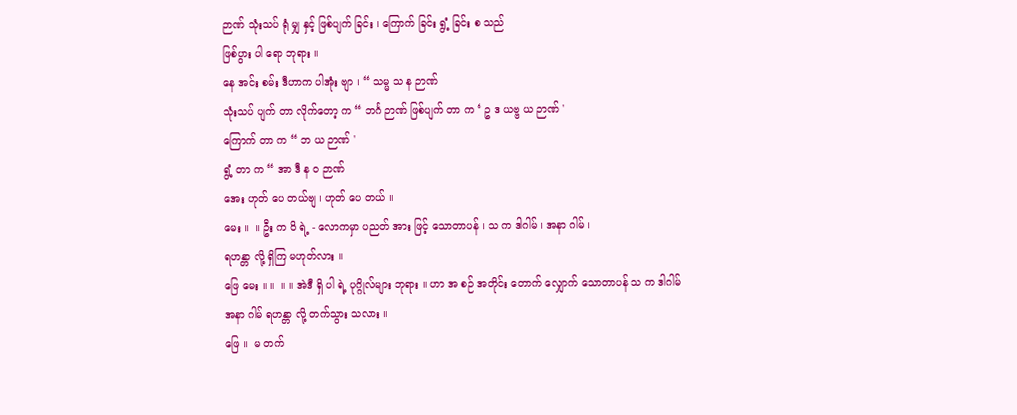ဉာဏ် သုံးသပ် ရုံ မျှ နှင့် ဖြစ်ပျက် ခြင်း ၊ ကြောက် ခြင်း ရွံ့ ခြင်း စ သည်
ဖြစ်ပွား ပါ ရော ဘုရား ။
နေ အင်း စမ်း ဒီဟာက ပါအုံး ဗျာ ၊ “ သမ္မ သ န ဉာဏ်
သုံးသပ် ပျက် တာ လိုက်တော့ က “ ဘင်္ဂ ဉာဏ် ဖြစ်ပျက် တာ က ‘ ဥ ဒ ယဗ္ဗ ယ ဉာဏ် '
ကြောက် တာ က “ ဘ ယ ဉာဏ် '
ရွံ့ တာ က “ အာ ဒီ န ဝ ဉာဏ်
အေး ဟုတ် ပေ တယ်ဗျ ၊ ဟုတ် ပေ တယ် ။
မေး ။  ။ ဦး က ဝိ ရဲ့ - လောကမှာ ပညတ် အား ဖြင့် သောတာပန် ၊ သ က ဒါဂါမ် ၊ အနာ ဂါမ် ၊
ရဟန္တာ လို့ ရှိကြ မဟုတ်လား ။
ဖြေ မေး ။ ။  ။ ။ အဲဒီ ရှိ ပါ ရဲ့ ပုဂ္ဂိုလ်များ ဘုရား ။ ဟာ အ စဉ် အတိုင်း တောက် လျှောက် သောတာပန် သ က ဒါဂါမ်
အနာ ဂါမ် ရဟန္တာ လို့ တက်သွား သလား ။
ဖြေ ။  မ တက်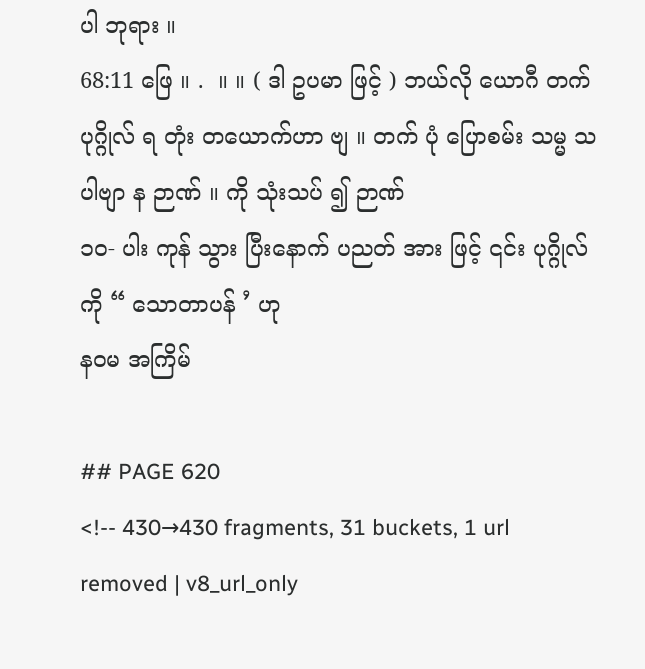ပါ ဘုရား ။
68:11 ဖြေ ။ .  ။ ။ ( ဒါ ဥပမာ ဖြင့် ) ဘယ်လို ယောဂီ တက် ပုဂ္ဂိုလ် ရ တုံး တယောက်ဟာ ဗျ ။ တက် ပုံ ပြောစမ်း သမ္မ သ ပါဗျာ န ဉာဏ် ။ ကို သုံးသပ် ၍ ဉာဏ်
၁၀- ပါး ကုန် သွား ပြီးနောက် ပညတ် အား ဖြင့် ၎င်း ပုဂ္ဂိုလ် ကို “ သောတာပန် ’ ဟု
နဝမ အကြိမ်

## PAGE 620
<!-- 430→430 fragments, 31 buckets, 1 url removed | v8_url_only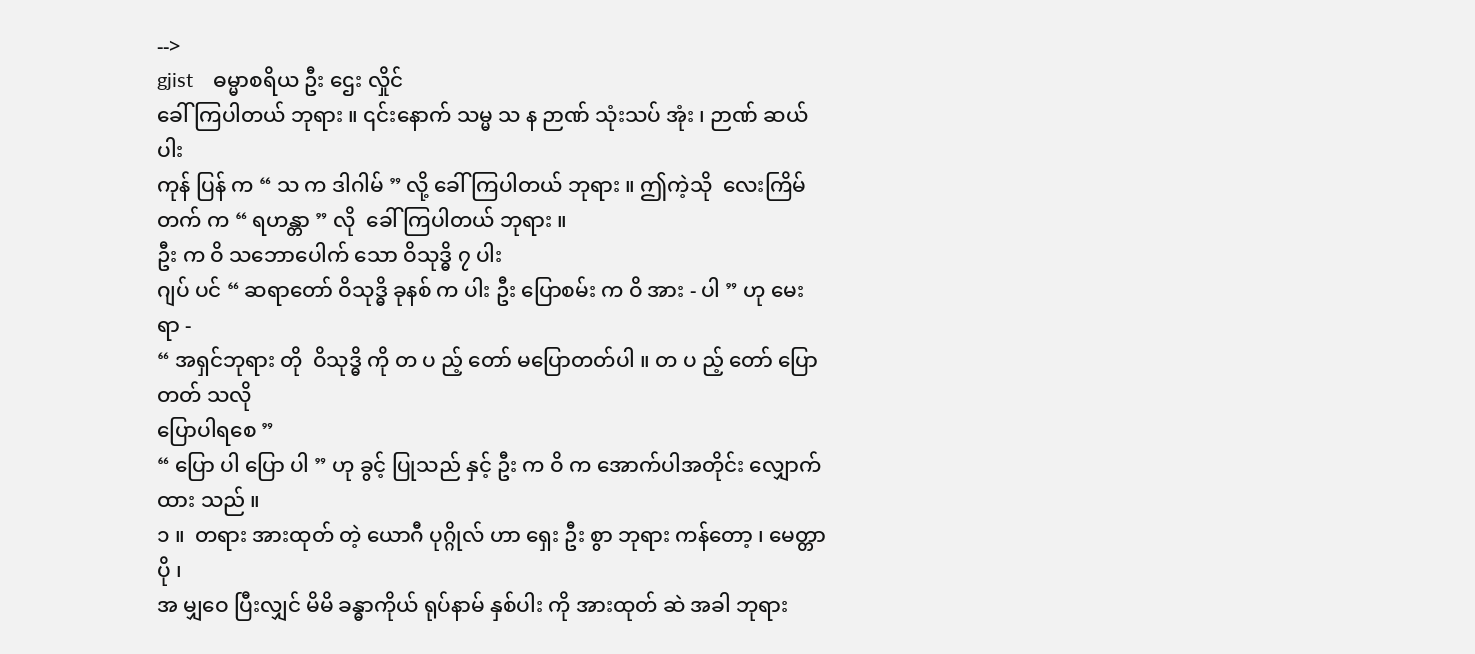-->
gjist    ဓမ္မာစရိယ ဦး ဌေး လှိုင်
ခေါ် ကြပါတယ် ဘုရား ။ ၎င်းနောက် သမ္မ သ န ဉာဏ် သုံးသပ် အုံး ၊ ဉာဏ် ဆယ်ပါး
ကုန် ပြန် က “ သ က ဒါဂါမ် ” လို့ ခေါ် ကြပါတယ် ဘုရား ။ ဤကဲ့သို  လေးကြိမ်
တက် က “ ရဟန္တာ ” လို  ခေါ် ကြပါတယ် ဘုရား ။
ဦး က ဝိ သဘောပေါက် သော ဝိသုဒ္ဓိ ၇ ပါး
ဂျပ် ပင် “ ဆရာတော် ဝိသုဒ္ဓိ ခုနစ် က ပါး ဦး ပြောစမ်း က ဝိ အား - ပါ ” ဟု မေး ရာ -
“ အရှင်ဘုရား တို  ဝိသုဒ္ဓိ ကို တ ပ ည့် တော် မပြောတတ်ပါ ။ တ ပ ည့် တော် ပြောတတ် သလို
ပြောပါရစေ ”
“ ပြော ပါ ပြော ပါ ” ဟု ခွင့် ပြုသည် နှင့် ဦး က ဝိ က အောက်ပါအတိုင်း လျှောက်ထား သည် ။
၁ ။  တရား အားထုတ် တဲ့ ယောဂီ ပုဂ္ဂိုလ် ဟာ ရှေး ဦး စွာ ဘုရား ကန်တော့ ၊ မေတ္တာ ပို ၊
အ မျှဝေ ပြီးလျှင် မိမိ ခန္ဓာကိုယ် ရုပ်နာမ် နှစ်ပါး ကို အားထုတ် ဆဲ အခါ ဘုရား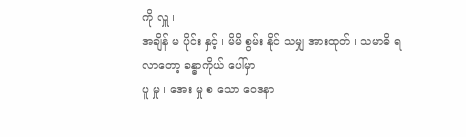ကို လှူ ၊
အချိန် မ ပိုင်း နှင့် ၊ မိမိ စွမ်း နိုင် သမျှ အားထုတ် ၊ သမာဓိ ရ လာတော့ ခန္ဓာကိုယ် ပေါ်မှာ
ပူ မှု ၊ အေး မှု စ သော ဝေဒနာ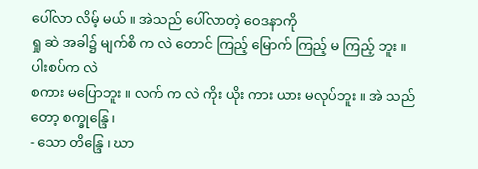ပေါ်လာ လိမ့် မယ် ။ အဲသည် ပေါ်လာတဲ့ ဝေဒနာကို
ရှု ဆဲ အခါ၌ မျက်စိ က လဲ တောင် ကြည့် မြောက် ကြည့် မ ကြည့် ဘူး ။ ပါးစပ်က လဲ
စကား မပြောဘူး ။ လက် က လဲ ကိုး ယိုး ကား ယား မလုပ်ဘူး ။ အဲ သည်တော့ စက္ခုန္ဒြေ ၊
- သော တိန္ဒြေ ၊ ဃာ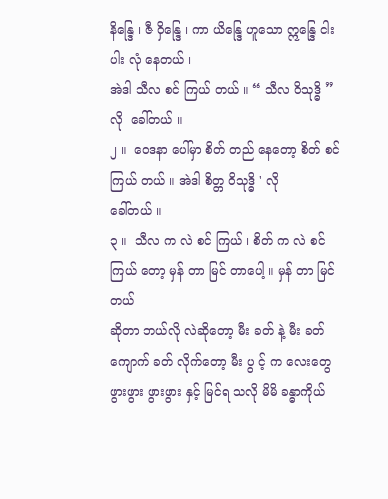နိန္ဒြေ ၊ ဇီ ဝှိန္ဒြေ ၊ ကာ ယိန္ဒြေ ဟူသော ဣန္ဒြေ ငါးပါး လုံ နေတယ် ၊
အဲဒါ သီလ စင် ကြယ် တယ် ။ “ သီလ ဝိသုဒ္ဓိ ” လို  ခေါ်တယ် ။
၂ ။  ဝေဒနာ ပေါ်မှာ စိတ် တည် နေတော့ စိတ် စင် ကြယ် တယ် ။ အဲဒါ စိတ္တ ဝိသုဒ္ဓိ ' လို
ခေါ်တယ် ။
၃ ။  သီလ က လဲ စင် ကြယ် ၊ စိတ် က လဲ စင် ကြယ် တော့ မှန် တာ မြင် တာပေါ့ ။ မှန် တာ မြင်တယ်
ဆိုတာ ဘယ်လို လဲဆိုတော့ မီး ခတ် နဲ့ မီး ခတ် ကျောက် ခတ် လိုက်တော့ မီး ပွ င့် က လေးတွေ
ဖွားဖွား ဖွားဖွား နှင့် မြင်ရ သလို မိမိ ခန္ဓာကိုယ်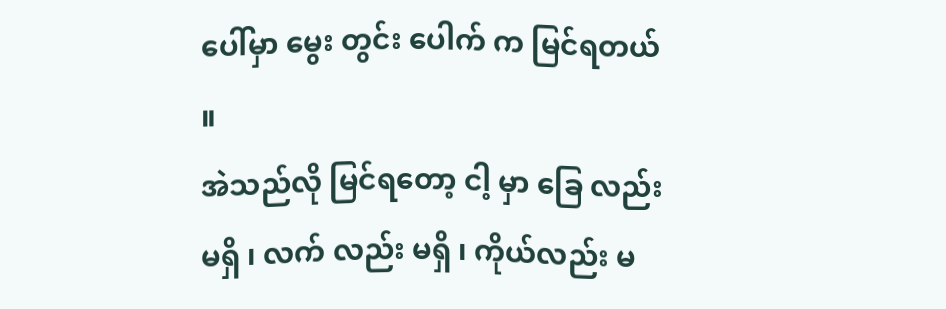ပေါ်မှာ မွေး တွင်း ပေါက် က မြင်ရတယ် ။
အဲသည်လို မြင်ရတော့ ငါ့ မှာ ခြေ လည်း မရှိ ၊ လက် လည်း မရှိ ၊ ကိုယ်လည်း မ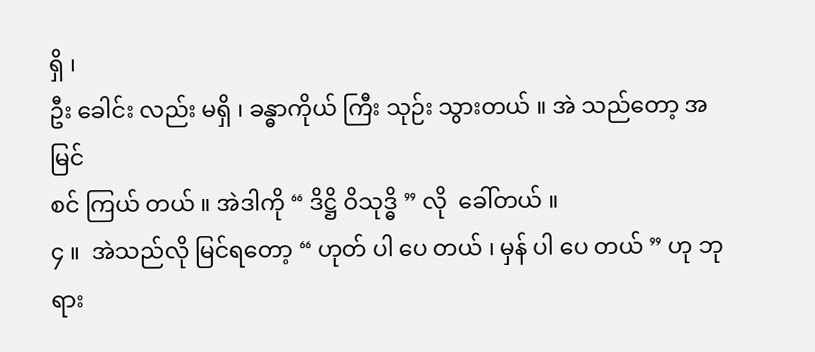ရှိ ၊
ဦး ခေါင်း လည်း မရှိ ၊ ခန္ဓာကိုယ် ကြီး သုဉ်း သွားတယ် ။ အဲ သည်တော့ အမြင်
စင် ကြယ် တယ် ။ အဲဒါကို “ ဒိဋ္ဌိ ဝိသုဒ္ဓိ ” လို  ခေါ်တယ် ။
၄ ။  အဲသည်လို မြင်ရတော့ “ ဟုတ် ပါ ပေ တယ် ၊ မှန် ပါ ပေ တယ် ” ဟု ဘုရား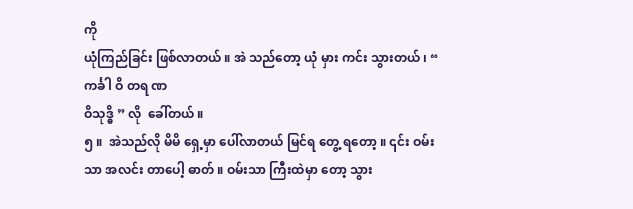ကို
ယုံကြည်ခြင်း ဖြစ်လာတယ် ။ အဲ သည်တော့ ယုံ မှား ကင်း သွားတယ် ၊ “ ကင်္ခါ ဝိ တရ ဏ
ဝိသုဒ္ဓိ ” လို  ခေါ်တယ် ။
၅ ။  အဲသည်လို မိမိ ရှေ့မှာ ပေါ်လာတယ် မြင်ရ တွေ့ ရတော့ ။ ၎င်း ဝမ်းသာ အလင်း တာပေါ့ ဓာတ် ။ ဝမ်းသာ ကြီးထဲမှာ တော့ သွား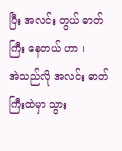ပြီး အလင်း တွယ် ဓာတ်ကြီး နေတယ် ဟာ ၊
အဲသည်လို အလင်း ဓာတ် ကြီးထဲမှာ သွား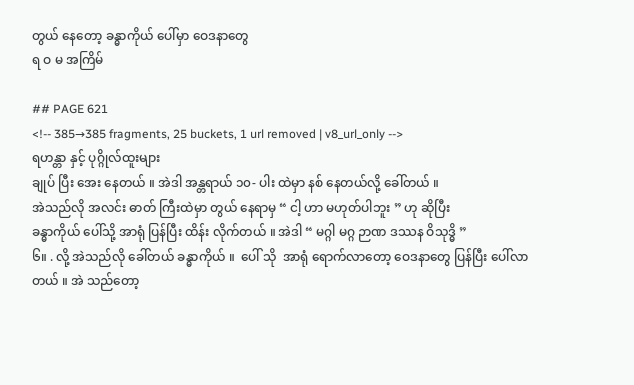တွယ် နေတော့ ခန္ဓာကိုယ် ပေါ်မှာ ဝေဒနာတွေ
ရ ဝ မ အကြိမ်

## PAGE 621
<!-- 385→385 fragments, 25 buckets, 1 url removed | v8_url_only -->
ရဟန္တာ နှင့် ပုဂ္ဂိုလ်ထူးများ
ချုပ် ပြီး အေး နေတယ် ။ အဲဒါ အန္တရာယ် ၁၀- ပါး ထဲမှာ နစ် နေတယ်လို့ ခေါ်တယ် ။
အဲသည်လို အလင်း ဓာတ် ကြီးထဲမှာ တွယ် နေရာမှ “ ငါ့ ဟာ မဟုတ်ပါဘူး ” ဟု ဆိုပြီး
ခန္ဓာကိုယ် ပေါ်သို့ အာရုံ ပြန်ပြီး ထိန်း လိုက်တယ် ။ အဲဒါ “ မဂ္ဂါ မဂ္ဂ ဉာဏ ဒဿန ဝိသုဒ္ဓိ ”
၆။ . လို့ အဲသည်လို ခေါ်တယ် ခန္ဓာကိုယ် ။  ပေါ် သို  အာရုံ ရောက်လာတော့ ဝေဒနာတွေ ပြန်ပြီး ပေါ်လာ
တယ် ။ အဲ သည်တော့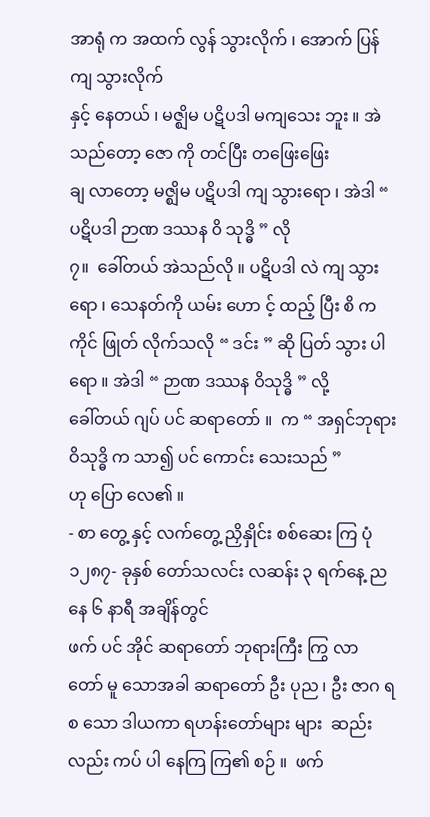အာရုံ က အထက် လွန် သွားလိုက် ၊ အောက် ပြန် ကျ သွားလိုက်
နှင့် နေတယ် ၊ မဇ္ဈိမ ပဋိပဒါ မကျသေး ဘူး ။ အဲ သည်တော့ ဇော ကို တင်ပြီး တဖြေးဖြေး
ချ လာတော့ မဇ္ဈိမ ပဋိပဒါ ကျ သွားရော ၊ အဲဒါ “ ပဋိပဒါ ဉာဏ ဒဿန ၀ိ သုဒ္ဓိ ” လို
၇။  ခေါ်တယ် အဲသည်လို ။ ပဋိပဒါ လဲ ကျ သွားရော ၊ သေနတ်ကို ယမ်း ဟော င့် ထည့် ပြီး စိ က
ကိုင် ဖြုတ် လိုက်သလို “ ဒင်း ” ဆို ပြတ် သွား ပါ ရော ။ အဲဒါ “ ဉာဏ ဒဿန ဝိသုဒ္ဓိ ” လို့
ခေါ်တယ် ဂျပ် ပင် ဆရာတော် ။  က “ အရှင်ဘုရား ဝိသုဒ္ဓိ က သာ၍ ပင် ကောင်း သေးသည် ”
ဟု ပြော လေ၏ ။
- စာ တွေ့ နှင့် လက်တွေ့ ညှိနှိုင်း စစ်ဆေး ကြ ပုံ
၁၂၈၇- ခုနှစ် တော်သလင်း လဆန်း ၃ ရက်နေ့ ညနေ ၆ နာရီ အချိန်တွင်
ဖက် ပင် အိုင် ဆရာတော် ဘုရားကြီး ကြွ လာ တော် မူ သောအခါ ဆရာတော် ဦး ပုည ၊ ဦး ဇာဂ ရ
စ သော ဒါယကာ ရဟန်းတော်များ များ  ဆည်း လည်း ကပ် ပါ နေကြ ကြ၏ စဉ် ။  ဖက်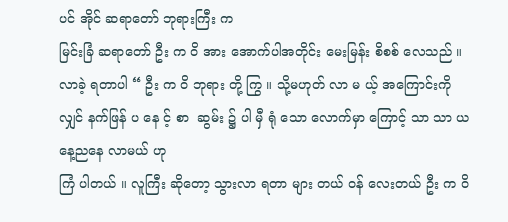ပင် အိုင် ဆရာတော် ဘုရားကြီး က
မြင်းခြံ ဆရာတော် ဦး က ဝိ အား အောက်ပါအတိုင်း မေးမြန်း စိစစ် လေသည် ။
လာခဲ့ ရတာပါ “ ဦး က ဝိ ဘုရား တို့ ကြွ ။ သို့မဟုတ် လာ မ ယ့် အကြောင်းကို လျှင် နက်ဖြန် ပ နေ င့် စာ  ဆွမ်း ၌ ပါ မှီ ရုံ သော လောက်မှာ ကြောင့် သာ သာ ယနေ့ညနေ လာမယ် ဟု
ကြံ ပါတယ် ။ လူကြီး ဆိုတော့ သွားလာ ရတာ များ တယ် ဝန် လေးတယ် ဦး က ဝိ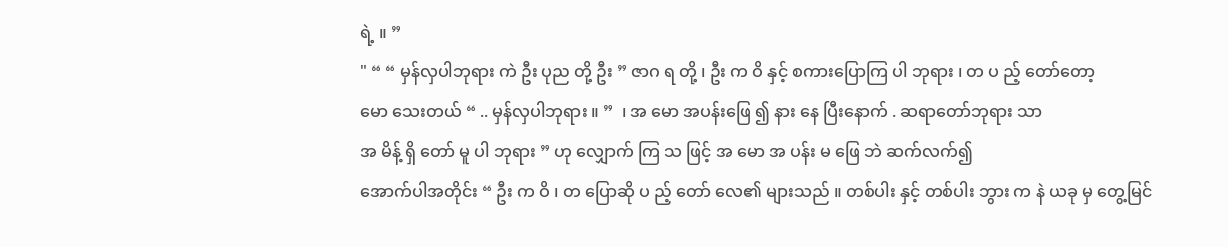ရဲ့ ။ ”
" “ “ မှန်လှပါဘုရား ကဲ ဦး ပုည တို့ ဦး ” ဇာဂ ရ တို့ ၊ ဦး က ဝိ နှင့် စကားပြောကြ ပါ ဘုရား ၊ တ ပ ည့် တော်တော့
မော သေးတယ် “ .. မှန်လှပါဘုရား ။ ”  ၊ အ မော အပန်းဖြေ ၍ နား နေ ပြီးနောက် . ဆရာတော်ဘုရား သာ
အ မိန့် ရှိ တော် မူ ပါ ဘုရား ” ဟု လျှောက် ကြ သ ဖြင့် အ မော အ ပန်း မ ဖြေ ဘဲ ဆက်လက်၍
အောက်ပါအတိုင်း “ ဦး က ဝိ ၊ တ ပြောဆို ပ ည့် တော် လေ၏ များသည် ။ တစ်ပါး နှင့် တစ်ပါး ဘွား က နဲ ယခု မှ တွေ့မြင်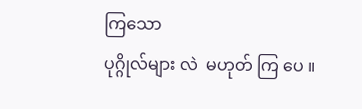ကြသော
ပုဂ္ဂိုလ်များ လဲ  မဟုတ် ကြ ပေ ။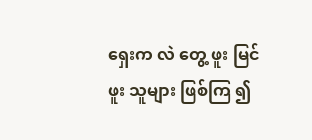ရှေးက လဲ တွေ့ ဖူး မြင် ဖူး သူများ ဖြစ်ကြ ၍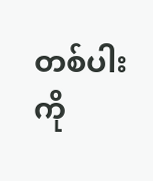တစ်ပါး ကို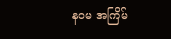နဝမ အကြိမ်